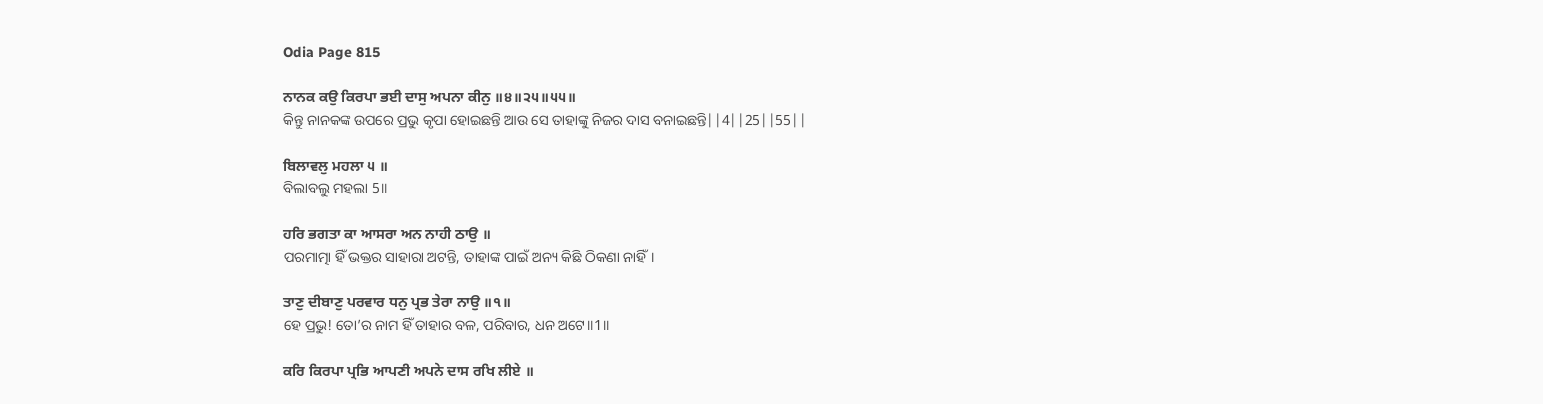Odia Page 815

ਨਾਨਕ ਕਉ ਕਿਰਪਾ ਭਈ ਦਾਸੁ ਅਪਨਾ ਕੀਨੁ ॥੪॥੨੫॥੫੫॥
କିନ୍ତୁ ନାନକଙ୍କ ଉପରେ ପ୍ରଭୁ କୃପା ହୋଇଛନ୍ତି ଆଉ ସେ ତାହାଙ୍କୁ ନିଜର ଦାସ ବନାଇଛନ୍ତି||4||25||55||

ਬਿਲਾਵਲੁ ਮਹਲਾ ੫ ॥
ବିଲାବଲୁ ମହଲା 5॥

ਹਰਿ ਭਗਤਾ ਕਾ ਆਸਰਾ ਅਨ ਨਾਹੀ ਠਾਉ ॥
ପରମାତ୍ମା ହିଁ ଭକ୍ତର ସାହାରା ଅଟନ୍ତି, ତାହାଙ୍କ ପାଇଁ ଅନ୍ୟ କିଛି ଠିକଣା ନାହିଁ।

ਤਾਣੁ ਦੀਬਾਣੁ ਪਰਵਾਰ ਧਨੁ ਪ੍ਰਭ ਤੇਰਾ ਨਾਉ ॥੧॥
ହେ ପ୍ରଭୁ! ତୋ’ର ନାମ ହିଁ ତାହାର ବଳ, ପରିବାର, ଧନ ଅଟେ॥1॥

ਕਰਿ ਕਿਰਪਾ ਪ੍ਰਭਿ ਆਪਣੀ ਅਪਨੇ ਦਾਸ ਰਖਿ ਲੀਏ ॥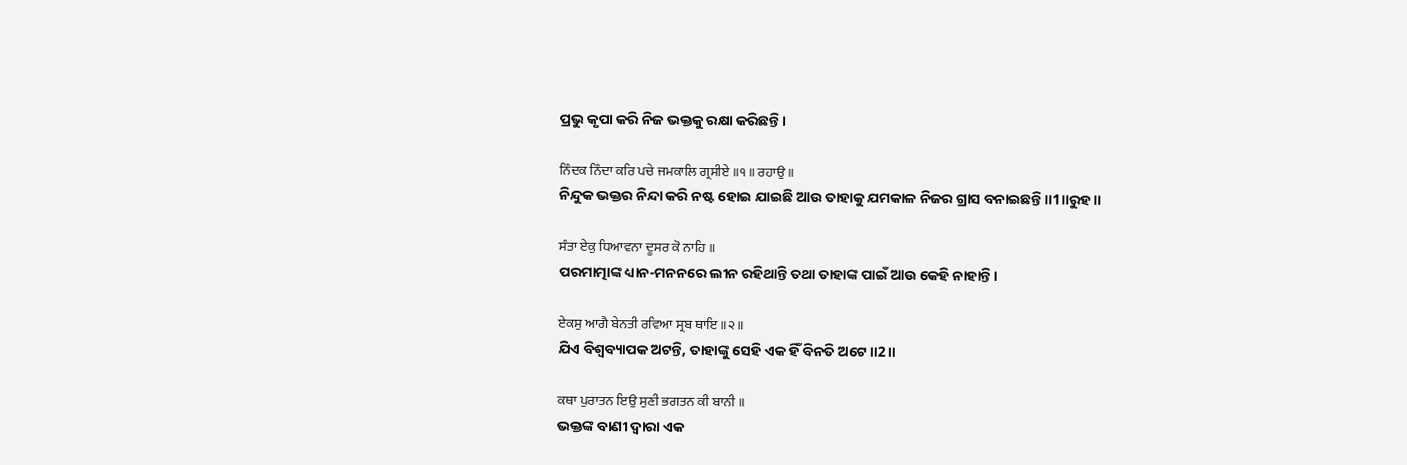ପ୍ରଭୁ କୃପା କରି ନିଜ ଭକ୍ତକୁ ରକ୍ଷା କରିଛନ୍ତି।

ਨਿੰਦਕ ਨਿੰਦਾ ਕਰਿ ਪਚੇ ਜਮਕਾਲਿ ਗ੍ਰਸੀਏ ॥੧॥ ਰਹਾਉ ॥
ନିନ୍ଦୁକ ଭକ୍ତର ନିନ୍ଦା କରି ନଷ୍ଟ ହୋଇ ଯାଇଛି ଆଉ ତାହାକୁ ଯମକାଳ ନିଜର ଗ୍ରାସ ବନାଇଛନ୍ତି॥1॥ରୁହ॥

ਸੰਤਾ ਏਕੁ ਧਿਆਵਨਾ ਦੂਸਰ ਕੋ ਨਾਹਿ ॥
ପରମାତ୍ମାଙ୍କ ଧ୍ୟାନ-ମନନରେ ଲୀନ ରହିଥାନ୍ତି ତଥା ତାହାଙ୍କ ପାଇଁ ଆଉ କେହି ନାହାନ୍ତି।

ਏਕਸੁ ਆਗੈ ਬੇਨਤੀ ਰਵਿਆ ਸ੍ਰਬ ਥਾਇ ॥੨॥
ଯିଏ ବିଶ୍ୱବ୍ୟାପକ ଅଟନ୍ତି, ତାହାଙ୍କୁ ସେହି ଏକ ହିଁ ବିନତି ଅଟେ॥2॥

ਕਥਾ ਪੁਰਾਤਨ ਇਉ ਸੁਣੀ ਭਗਤਨ ਕੀ ਬਾਨੀ ॥
ଭକ୍ତଙ୍କ ବାଣୀ ଦ୍ଵାରା ଏକ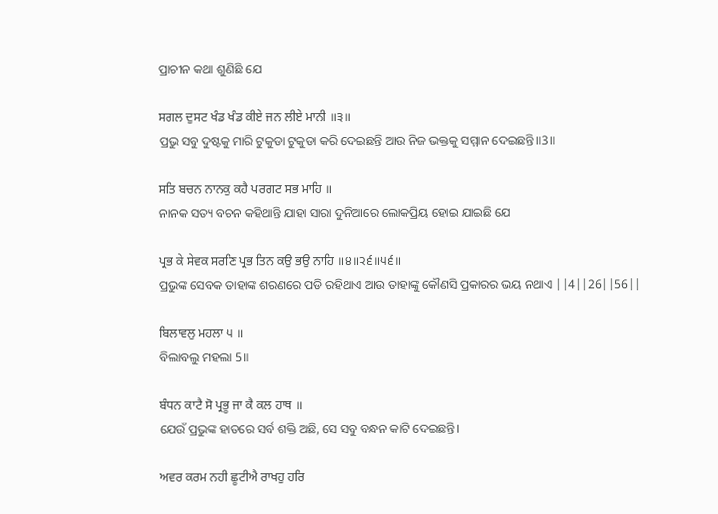ପ୍ରାଚୀନ କଥା ଶୁଣିଛି ଯେ

ਸਗਲ ਦੁਸਟ ਖੰਡ ਖੰਡ ਕੀਏ ਜਨ ਲੀਏ ਮਾਨੀ ॥੩॥
ପ୍ରଭୁ ସବୁ ଦୁଷ୍ଟକୁ ମାରି ଟୁକୁଡା ଟୁକୁଡା କରି ଦେଇଛନ୍ତି ଆଉ ନିଜ ଭକ୍ତକୁ ସମ୍ମାନ ଦେଇଛନ୍ତି॥3॥

ਸਤਿ ਬਚਨ ਨਾਨਕੁ ਕਹੈ ਪਰਗਟ ਸਭ ਮਾਹਿ ॥
ନାନକ ସତ୍ୟ ବଚନ କହିଥାନ୍ତି ଯାହା ସାରା ଦୁନିଆରେ ଲୋକପ୍ରିୟ ହୋଇ ଯାଇଛି ଯେ

ਪ੍ਰਭ ਕੇ ਸੇਵਕ ਸਰਣਿ ਪ੍ਰਭ ਤਿਨ ਕਉ ਭਉ ਨਾਹਿ ॥੪॥੨੬॥੫੬॥
ପ୍ରଭୁଙ୍କ ସେବକ ତାହାଙ୍କ ଶରଣରେ ପଡି ରହିଥାଏ ଆଉ ତାହାଙ୍କୁ କୌଣସି ପ୍ରକାରର ଭୟ ନଥାଏ ||4||26||56||

ਬਿਲਾਵਲੁ ਮਹਲਾ ੫ ॥
ବିଲାବଲୁ ମହଲା 5॥

ਬੰਧਨ ਕਾਟੈ ਸੋ ਪ੍ਰਭੂ ਜਾ ਕੈ ਕਲ ਹਾਥ ॥
ଯେଉଁ ପ୍ରଭୁଙ୍କ ହାତରେ ସର୍ବ ଶକ୍ତି ଅଛି, ସେ ସବୁ ବନ୍ଧନ କାଟି ଦେଇଛନ୍ତି।

ਅਵਰ ਕਰਮ ਨਹੀ ਛੂਟੀਐ ਰਾਖਹੁ ਹਰਿ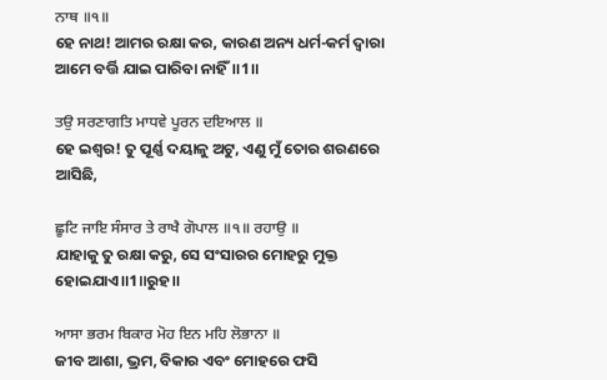ਨਾਥ ॥੧॥
ହେ ନାଥ! ଆମର ରକ୍ଷା କର, କାରଣ ଅନ୍ୟ ଧର୍ମ-କର୍ମ ଦ୍ଵାରା ଆମେ ବର୍ତ୍ତି ଯାଇ ପାରିବା ନାହିଁ॥1॥

ਤਉ ਸਰਣਾਗਤਿ ਮਾਧਵੇ ਪੂਰਨ ਦਇਆਲ ॥
ହେ ଇଶ୍ଵର! ତୁ ପୂର୍ଣ୍ଣ ଦୟାଳୁ ଅଟୁ, ଏଣୁ ମୁଁ ତୋର ଶରଣରେ ଆସିଛି,

ਛੂਟਿ ਜਾਇ ਸੰਸਾਰ ਤੇ ਰਾਖੈ ਗੋਪਾਲ ॥੧॥ ਰਹਾਉ ॥
ଯାହାକୁ ତୁ ରକ୍ଷା କରୁ, ସେ ସଂସାରର ମୋହରୁ ମୁକ୍ତ ହୋଇଯାଏ॥1॥ରୁହ॥

ਆਸਾ ਭਰਮ ਬਿਕਾਰ ਮੋਹ ਇਨ ਮਹਿ ਲੋਭਾਨਾ ॥
ଜୀବ ଆଶା, ଭ୍ରମ, ବିକାର ଏବଂ ମୋହରେ ଫସି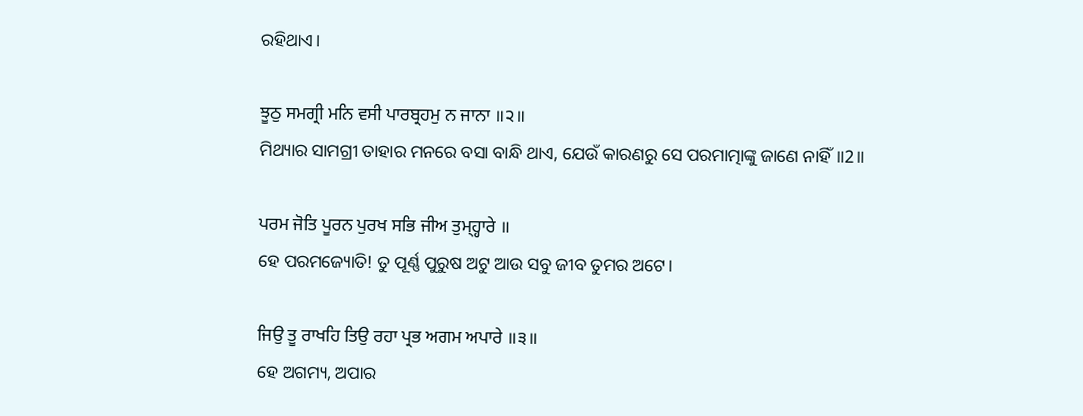ରହିଥାଏ।

ਝੂਠੁ ਸਮਗ੍ਰੀ ਮਨਿ ਵਸੀ ਪਾਰਬ੍ਰਹਮੁ ਨ ਜਾਨਾ ॥੨॥
ମିଥ୍ୟାର ସାମଗ୍ରୀ ତାହାର ମନରେ ବସା ବାନ୍ଧି ଥାଏ, ଯେଉଁ କାରଣରୁ ସେ ପରମାତ୍ମାଙ୍କୁ ଜାଣେ ନାହିଁ॥2॥

ਪਰਮ ਜੋਤਿ ਪੂਰਨ ਪੁਰਖ ਸਭਿ ਜੀਅ ਤੁਮ੍ਹ੍ਹਾਰੇ ॥
ହେ ପରମଜ୍ୟୋତି! ତୁ ପୂର୍ଣ୍ଣ ପୁରୁଷ ଅଟୁ ଆଉ ସବୁ ଜୀବ ତୁମର ଅଟେ।

ਜਿਉ ਤੂ ਰਾਖਹਿ ਤਿਉ ਰਹਾ ਪ੍ਰਭ ਅਗਮ ਅਪਾਰੇ ॥੩॥
ହେ ଅଗମ୍ୟ, ଅପାର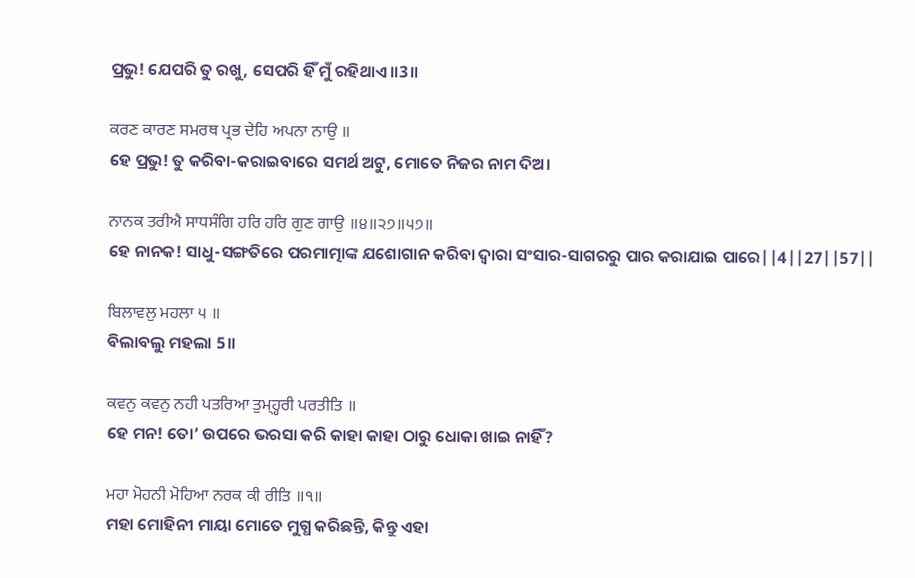ପ୍ରଭୁ! ଯେପରି ତୁ ରଖୁ, ସେପରି ହିଁ ମୁଁ ରହିଥାଏ॥3॥

ਕਰਣ ਕਾਰਣ ਸਮਰਥ ਪ੍ਰਭ ਦੇਹਿ ਅਪਨਾ ਨਾਉ ॥
ହେ ପ୍ରଭୁ! ତୁ କରିବା-କରାଇବାରେ ସମର୍ଥ ଅଟୁ, ମୋତେ ନିଜର ନାମ ଦିଅ।

ਨਾਨਕ ਤਰੀਐ ਸਾਧਸੰਗਿ ਹਰਿ ਹਰਿ ਗੁਣ ਗਾਉ ॥੪॥੨੭॥੫੭॥
ହେ ନାନକ! ସାଧୁ-ସଙ୍ଗତିରେ ପରମାତ୍ମାଙ୍କ ଯଶୋଗାନ କରିବା ଦ୍ଵାରା ସଂସାର-ସାଗରରୁ ପାର କରାଯାଇ ପାରେ||4||27||57||

ਬਿਲਾਵਲੁ ਮਹਲਾ ੫ ॥
ବିଲାବଲୁ ମହଲା 5॥

ਕਵਨੁ ਕਵਨੁ ਨਹੀ ਪਤਰਿਆ ਤੁਮ੍ਹ੍ਹਰੀ ਪਰਤੀਤਿ ॥
ହେ ମନ! ତୋ’ ଉପରେ ଭରସା କରି କାହା କାହା ଠାରୁ ଧୋକା ଖାଇ ନାହିଁ?

ਮਹਾ ਮੋਹਨੀ ਮੋਹਿਆ ਨਰਕ ਕੀ ਰੀਤਿ ॥੧॥
ମହା ମୋହିନୀ ମାୟା ମୋତେ ମୁଗ୍ଧ କରିଛନ୍ତି, କିନ୍ତୁ ଏହା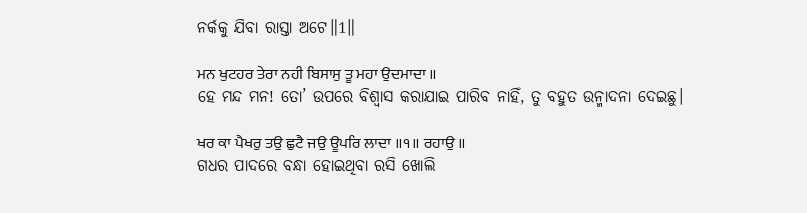ନର୍କକୁ ଯିବା ରାସ୍ତା ଅଟେ॥1॥

ਮਨ ਖੁਟਹਰ ਤੇਰਾ ਨਹੀ ਬਿਸਾਸੁ ਤੂ ਮਹਾ ਉਦਮਾਦਾ ॥
ହେ ମନ୍ଦ ମନ! ତୋ’ ଉପରେ ବିଶ୍ଵାସ କରାଯାଇ ପାରିବ ନାହିଁ, ତୁ ବହୁତ ଉନ୍ମାଦନା ଦେଇଛୁ।

ਖਰ ਕਾ ਪੈਖਰੁ ਤਉ ਛੁਟੈ ਜਉ ਊਪਰਿ ਲਾਦਾ ॥੧॥ ਰਹਾਉ ॥
ଗଧର ପାଦରେ ବନ୍ଧା ହୋଇଥିବା ରସି ଖୋଲି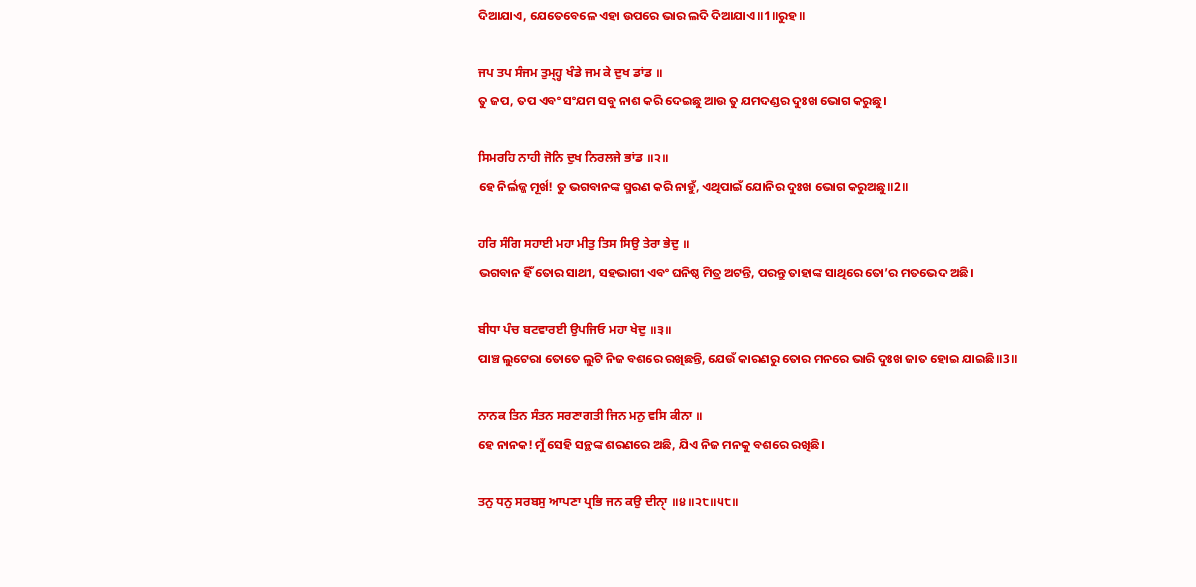ଦିଆଯାଏ, ଯେତେବେଳେ ଏହା ଉପରେ ଭାର ଲଦି ଦିଆଯାଏ॥1॥ରୁହ॥

ਜਪ ਤਪ ਸੰਜਮ ਤੁਮ੍ਹ੍ਹ ਖੰਡੇ ਜਮ ਕੇ ਦੁਖ ਡਾਂਡ ॥
ତୁ ଜପ, ତପ ଏବଂ ସଂଯମ ସବୁ ନାଶ କରି ଦେଇଛୁ ଆଉ ତୁ ଯମଦଣ୍ଡର ଦୁଃଖ ଭୋଗ କରୁଛୁ।

ਸਿਮਰਹਿ ਨਾਹੀ ਜੋਨਿ ਦੁਖ ਨਿਰਲਜੇ ਭਾਂਡ ॥੨॥
ହେ ନିର୍ଲଜ୍ଜ ମୂର୍ଖ! ତୁ ଭଗବାନଙ୍କ ସ୍ମରଣ କରି ନାହୁଁ, ଏଥିପାଇଁ ଯୋନିର ଦୁଃଖ ଭୋଗ କରୁଅଛୁ॥2॥

ਹਰਿ ਸੰਗਿ ਸਹਾਈ ਮਹਾ ਮੀਤੁ ਤਿਸ ਸਿਉ ਤੇਰਾ ਭੇਦੁ ॥
ଭଗବାନ ହିଁ ତୋର ସାଥୀ, ସହଭାଗୀ ଏବଂ ଘନିଷ୍ଠ ମିତ୍ର ଅଟନ୍ତି, ପରନ୍ତୁ ତାହାଙ୍କ ସାଥିରେ ତୋ’ର ମତଭେଦ ଅଛି।

ਬੀਧਾ ਪੰਚ ਬਟਵਾਰਈ ਉਪਜਿਓ ਮਹਾ ਖੇਦੁ ॥੩॥
ପାଞ୍ଚ ଲୁଟେରା ତୋତେ ଲୁଟି ନିଜ ବଶରେ ରଖିଛନ୍ତି, ଯେଉଁ କାରଣରୁ ତୋର ମନରେ ଭାରି ଦୁଃଖ ଜାତ ହୋଇ ଯାଇଛି॥3॥

ਨਾਨਕ ਤਿਨ ਸੰਤਨ ਸਰਣਾਗਤੀ ਜਿਨ ਮਨੁ ਵਸਿ ਕੀਨਾ ॥
ହେ ନାନକ! ମୁଁ ସେହି ସନ୍ଥଙ୍କ ଶରଣରେ ଅଛି, ଯିଏ ନିଜ ମନକୁ ବଶରେ ରଖିଛି।

ਤਨੁ ਧਨੁ ਸਰਬਸੁ ਆਪਣਾ ਪ੍ਰਭਿ ਜਨ ਕਉ ਦੀਨੑਾ ॥੪॥੨੮॥੫੮॥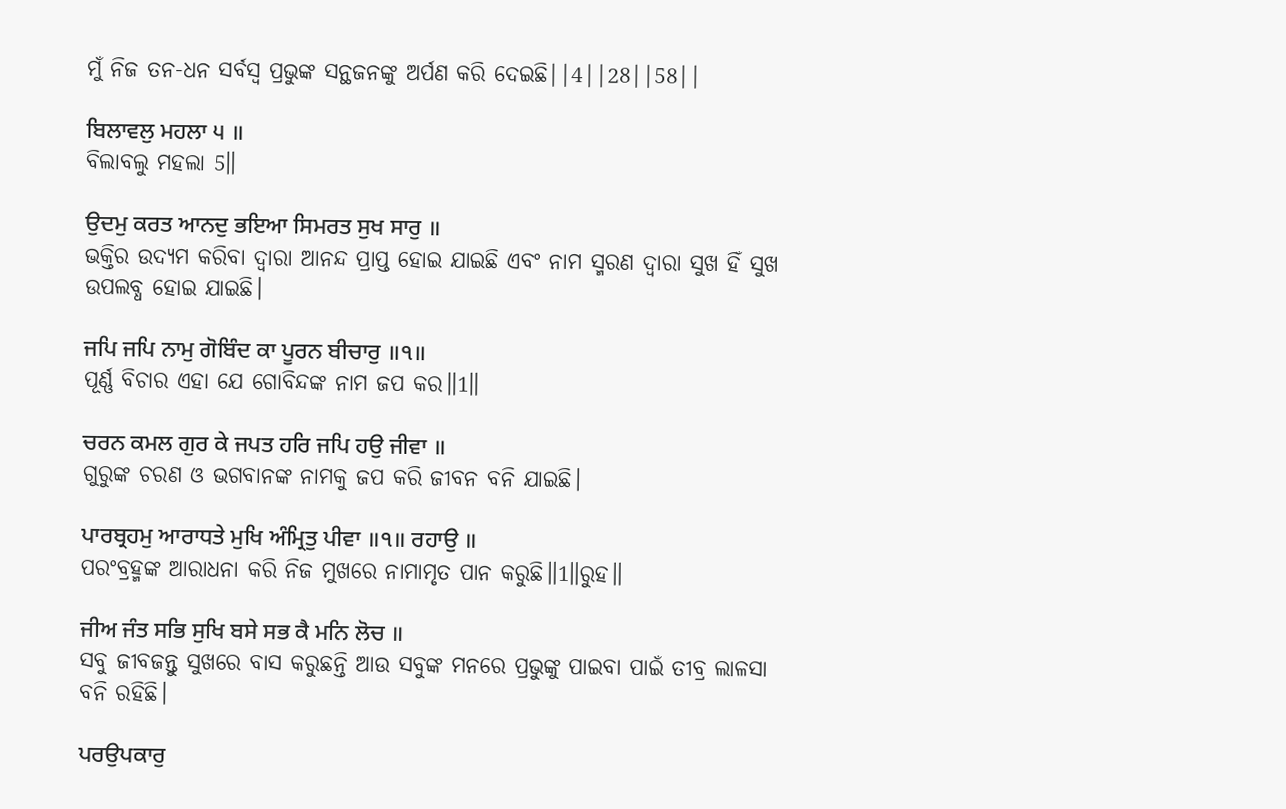ମୁଁ ନିଜ ତନ-ଧନ ସର୍ବସ୍ଵ ପ୍ରଭୁଙ୍କ ସନ୍ଥଜନଙ୍କୁ ଅର୍ପଣ କରି ଦେଇଛି||4||28||58||

ਬਿਲਾਵਲੁ ਮਹਲਾ ੫ ॥
ବିଲାବଲୁ ମହଲା 5॥

ਉਦਮੁ ਕਰਤ ਆਨਦੁ ਭਇਆ ਸਿਮਰਤ ਸੁਖ ਸਾਰੁ ॥
ଭକ୍ତିର ଉଦ୍ୟମ କରିବା ଦ୍ଵାରା ଆନନ୍ଦ ପ୍ରାପ୍ତ ହୋଇ ଯାଇଛି ଏବଂ ନାମ ସ୍ମରଣ ଦ୍ଵାରା ସୁଖ ହିଁ ସୁଖ ଉପଲବ୍ଧ ହୋଇ ଯାଇଛି।

ਜਪਿ ਜਪਿ ਨਾਮੁ ਗੋਬਿੰਦ ਕਾ ਪੂਰਨ ਬੀਚਾਰੁ ॥੧॥
ପୂର୍ଣ୍ଣ ବିଚାର ଏହା ଯେ ଗୋବିନ୍ଦଙ୍କ ନାମ ଜପ କର॥1॥

ਚਰਨ ਕਮਲ ਗੁਰ ਕੇ ਜਪਤ ਹਰਿ ਜਪਿ ਹਉ ਜੀਵਾ ॥
ଗୁରୁଙ୍କ ଚରଣ ଓ ଭଗବାନଙ୍କ ନାମକୁ ଜପ କରି ଜୀବନ ବନି ଯାଇଛି।

ਪਾਰਬ੍ਰਹਮੁ ਆਰਾਧਤੇ ਮੁਖਿ ਅੰਮ੍ਰਿਤੁ ਪੀਵਾ ॥੧॥ ਰਹਾਉ ॥
ପରଂବ୍ରହ୍ମଙ୍କ ଆରାଧନା କରି ନିଜ ମୁଖରେ ନାମାମୃତ ପାନ କରୁଛି॥1॥ରୁହ॥

ਜੀਅ ਜੰਤ ਸਭਿ ਸੁਖਿ ਬਸੇ ਸਭ ਕੈ ਮਨਿ ਲੋਚ ॥
ସବୁ ଜୀବଜନ୍ତୁ ସୁଖରେ ବାସ କରୁଛନ୍ତି ଆଉ ସବୁଙ୍କ ମନରେ ପ୍ରଭୁଙ୍କୁ ପାଇବା ପାଇଁ ତୀବ୍ର ଲାଳସା ବନି ରହିଛି।

ਪਰਉਪਕਾਰੁ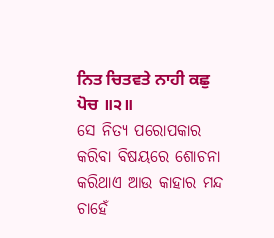ਨਿਤ ਚਿਤਵਤੇ ਨਾਹੀ ਕਛੁ ਪੋਚ ॥੨॥
ସେ ନିତ୍ୟ ପରୋପକାର କରିବା ବିଷୟରେ ଶୋଚନା କରିଥାଏ ଆଉ କାହାର ମନ୍ଦ ଚାହେଁ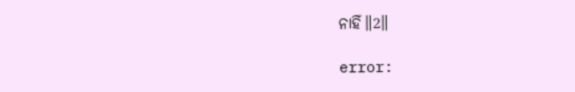ନାହିଁ॥2॥

error: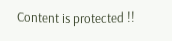Content is protected !!